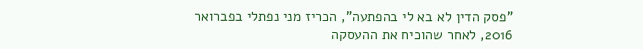"פסק הדין לא בא לי בהפתעה", הכריז מני נפתלי בפברואר 2016, לאחר שהוכיח את ההעסקה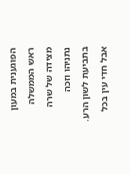הפוגענית במעון ראש הממשלה מצידה של שרה נתניהו וזכה בתביעת לשון הרע. אבל חדי עין בכל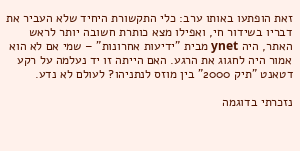זאת הופתעו באותו ערב: כלי התקשורת היחיד שלא העביר את דבריו בשידור חי, ואפילו מצא כותרת חשובה יותר לראש האתר, היה ynet מבית "ידיעות אחרונות" – שמי אם לא הוא אמור היה לחגוג את הרגע. האם הייתה זו יד נעלמה על רקע דטאנט "תיק 2000" בין מוזס לנתניהו? לעולם לא נדע.

נזכרתי בדוגמה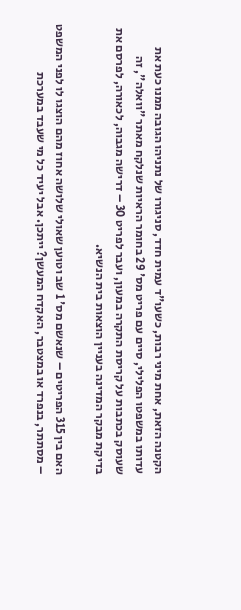הקטנה הזאת, אחת מיני רבות, כשעו"ד עמית חדד, סניגורו של נתניהו הגובה ממנו כעת את עדותו במשפטו הפלילי, סיים עם פריט מס' 29 בחומר הראיות שנלקח מאתר "וואלה", זה שעוסק בכתבות על קריסת התקרה במעון, ועבר לפריט 30 – דרישה מגבוה, לכאורה, לפרסם את בדיקת מבקר המדינה בעניין הוצאות בית הנשיא.

האם בין 315 הפריטים – שנאשם מס' 1 שב וטוען שאולי שלושה אחוז מהם הוצגו לו לפני המשפט – מסתתר, בנפרד או במצטבר, האקדח המעשן? ייתכן. אבל יעיד כל מי שעבד במערכת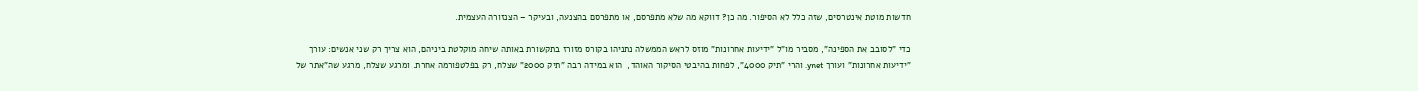חדשות מוטת אינטרסים, שזה כלל לא הסיפור. מה כן? דווקא מה שלא מתפרסם, או מתפרסם בהצנעה, ובעיקר – הצנזורה העצמית.

כדי "לסובב את הספינה", מסביר מו"ל "ידיעות אחרונות" מוזס לראש הממשלה נתניהו בקורס מזורז בתקשורת באותה שיחה מוקלטת ביניהם, הוא צריך רק שני אנשים: עורך "ידיעות אחרונות" ועורך ynet. והרי "תיק 4000", לפחות בהיבטי הסיקור האוהד,  הוא במידה רבה "תיק 2000" שצלח, רק בפלטפורמה אחרת. ומרגע שצלח, מרגע שה"אתר של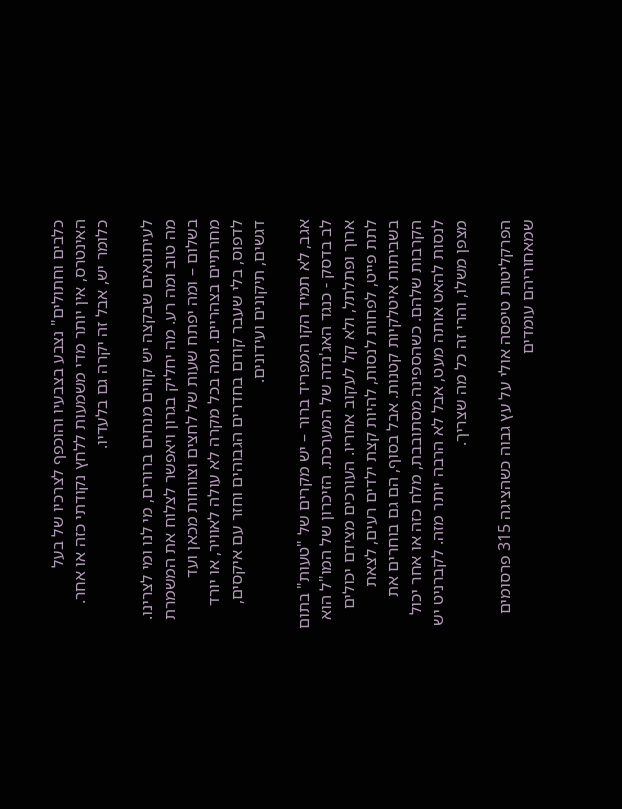כלבים וחתולים" נצבע בצבעיו והוכפף לצרכיו של בעל האינטרס, אין יותר מדי משמעות ללחץ נקודתי כזה או אחר. כלומר יש, אבל זה יקרה גם בלעדיו.

לעיתונאים שבקצה יש קווים מנחים ברורים, מי לנו ומי לצרינו. מה טוב ומה רע. מה יחליק בגרון ויאפשר לצלוח את המשמרת בשלום – ומה יפתח שעות של לחצים וצווחות מכאן ועד מחרתיים בצהריים. ומה בכל מקרה לא עולה לאוויר, או יורד לדפוס, בלי שעבר קודם בחדרים הגבוהים וחזר עם איקסים, דגשים, תיקונים ועידונים.

אגב, לא תמיד הקו המפריד ברור – יש מקרים של "טעות" בתום לב בדסק - כנגד האג'נדה של המערכת. הזיכרון של המו"ל הוא ארוך ופתלתל, ולא קל לעקוב אחריו. העורכים מצידם יכולים לתת פייט, לפחות לנסות, להיות קצת ילדים רעים, לצאת בשביתות איטלקיות קטנות. אבל בסוף, הם גם בוחרים את הקרבות שלהם. כשהספינה מסתובבת, מלח כזה או אחר יכול לנסות להאט אותה מעט, אבל לא הרבה יותר מזה. לקברניט יש מצפן משלו, והרי זה כל מה שצריך.

הפרקליטות טיפסה אולי על עץ גבוה כשהציגה 315 פרסומים שמאחוריהם עומדים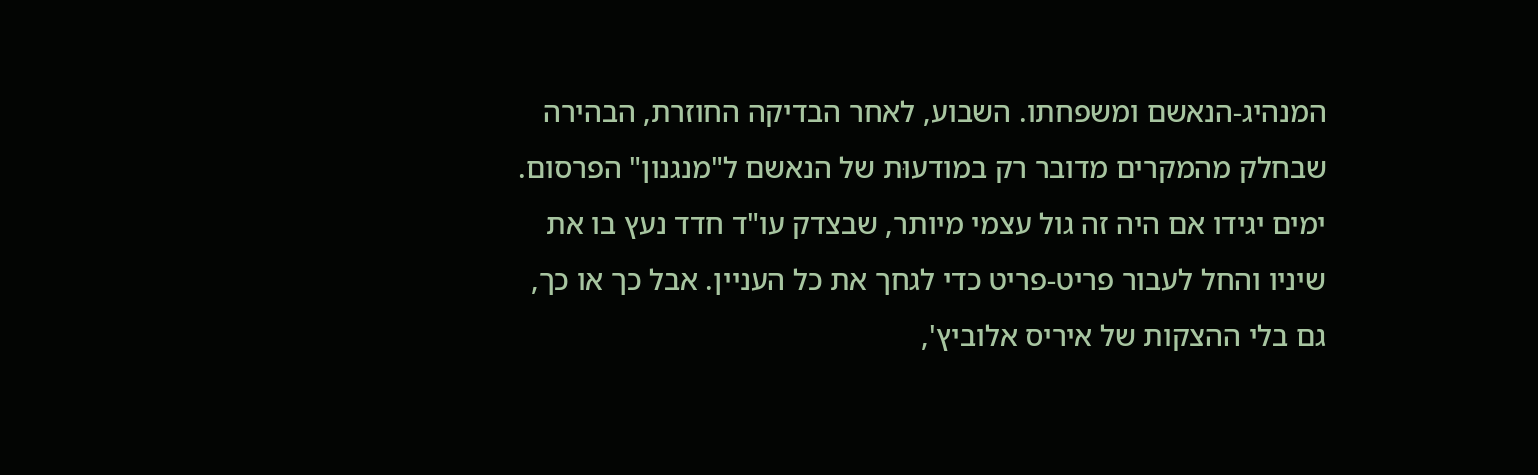המנהיג-הנאשם ומשפחתו. השבוע, לאחר הבדיקה החוזרת, הבהירה שבחלק מהמקרים מדובר רק במודעוּת של הנאשם ל"מנגנון" הפרסום. ימים יגידו אם היה זה גול עצמי מיותר, שבצדק עו"ד חדד נעץ בו את שיניו והחל לעבור פריט-פריט כדי לגחך את כל העניין. אבל כך או כך, גם בלי ההצקות של איריס אלוביץ',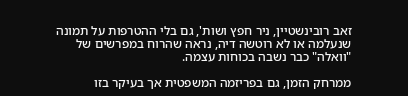זאב רובינשטיין, ניר חפץ ושות', גם בלי ההטרפות על תמונה שנעלמה או לא רוטשה דיה, נראה שהרוח במפרשים של "וואלה" כבר נשבה בכוחות עצמה.

ממרחק הזמן, גם בפריזמה המשפטית אך בעיקר בזו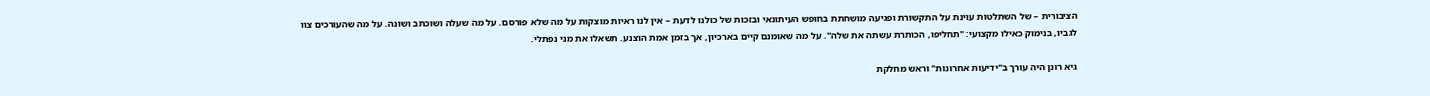הציבורית – של השתלטות עוינת על התקשורת ופגיעה מושחתת בחופש העיתונאי ובזכות של כולנו לדעת – אין לנו ראיות מוצקות על מה שלא פורסם. על מה שעלה ושוכתב ושונה. על מה שהעורכים צוו לגביו, בנימוק כאילו מקצועי: "תחליפו, הכותרת עשתה את שלה". על מה שאומנם קיים בארכיון, אך בזמן אמת הוצנע. תשאלו את מני נפתלי.

גיא רונן היה עורך ב"ידיעות אחרונות" וראש מחלקת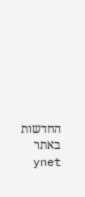החדשות באתר ynet